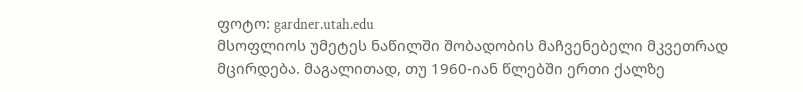ფოტო: gardner.utah.edu
მსოფლიოს უმეტეს ნაწილში შობადობის მაჩვენებელი მკვეთრად მცირდება. მაგალითად, თუ 1960-იან წლებში ერთი ქალზე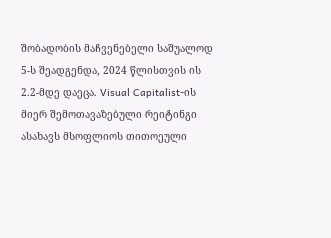შობადობის მაჩვენებელი საშუალოდ 5-ს შეადგენდა, 2024 წლისთვის ის 2.2-მდე დაეცა. Visual Capitalist-ის მიერ შემოთავაზებული რეიტინგი ასახავს მსოფლიოს თითოეული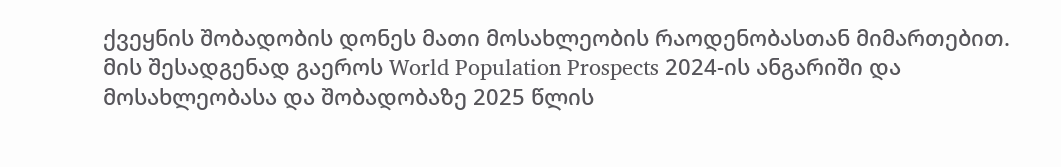ქვეყნის შობადობის დონეს მათი მოსახლეობის რაოდენობასთან მიმართებით. მის შესადგენად გაეროს World Population Prospects 2024-ის ანგარიში და მოსახლეობასა და შობადობაზე 2025 წლის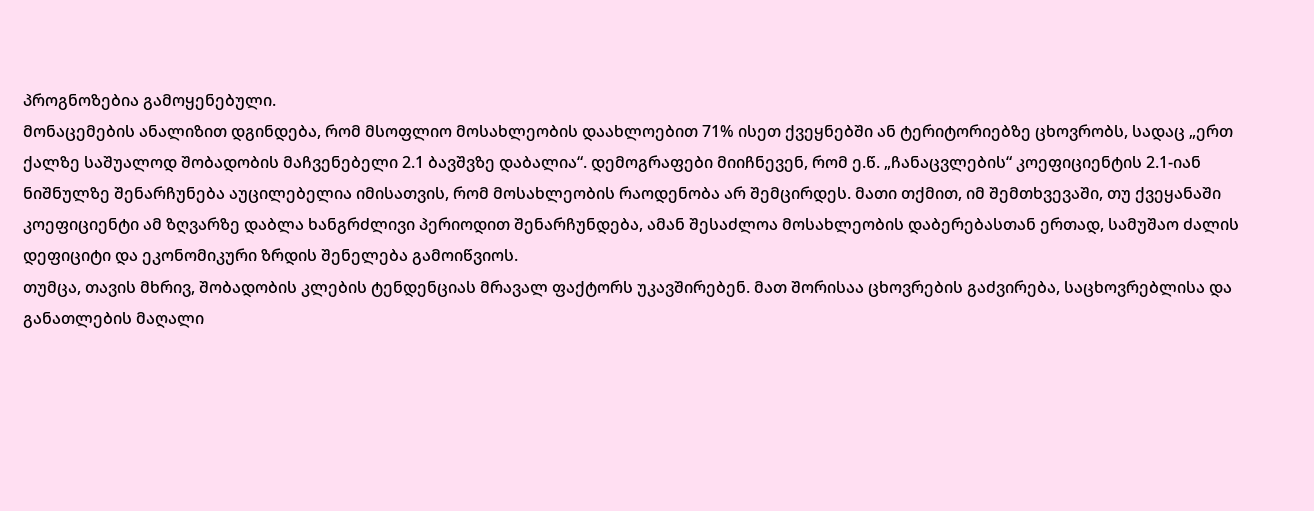პროგნოზებია გამოყენებული.
მონაცემების ანალიზით დგინდება, რომ მსოფლიო მოსახლეობის დაახლოებით 71% ისეთ ქვეყნებში ან ტერიტორიებზე ცხოვრობს, სადაც „ერთ ქალზე საშუალოდ შობადობის მაჩვენებელი 2.1 ბავშვზე დაბალია“. დემოგრაფები მიიჩნევენ, რომ ე.წ. „ჩანაცვლების“ კოეფიციენტის 2.1-იან ნიშნულზე შენარჩუნება აუცილებელია იმისათვის, რომ მოსახლეობის რაოდენობა არ შემცირდეს. მათი თქმით, იმ შემთხვევაში, თუ ქვეყანაში კოეფიციენტი ამ ზღვარზე დაბლა ხანგრძლივი პერიოდით შენარჩუნდება, ამან შესაძლოა მოსახლეობის დაბერებასთან ერთად, სამუშაო ძალის დეფიციტი და ეკონომიკური ზრდის შენელება გამოიწვიოს.
თუმცა, თავის მხრივ, შობადობის კლების ტენდენციას მრავალ ფაქტორს უკავშირებენ. მათ შორისაა ცხოვრების გაძვირება, საცხოვრებლისა და განათლების მაღალი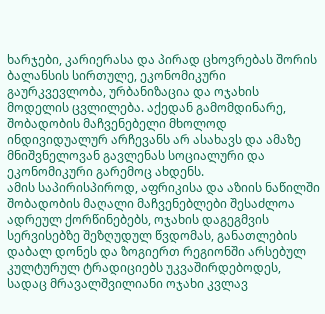ხარჯები, კარიერასა და პირად ცხოვრებას შორის ბალანსის სირთულე, ეკონომიკური გაურკვევლობა, ურბანიზაცია და ოჯახის მოდელის ცვლილება. აქედან გამომდინარე, შობადობის მაჩვენებელი მხოლოდ ინდივიდუალურ არჩევანს არ ასახავს და ამაზე მნიშვნელოვან გავლენას სოციალური და ეკონომიკური გარემოც ახდენს.
ამის საპირისპიროდ, აფრიკისა და აზიის ნაწილში შობადობის მაღალი მაჩვენებლები შესაძლოა ადრეულ ქორწინებებს, ოჯახის დაგეგმვის სერვისებზე შეზღუდულ წვდომას, განათლების დაბალ დონეს და ზოგიერთ რეგიონში არსებულ კულტურულ ტრადიციებს უკვაშირდებოდეს, სადაც მრავალშვილიანი ოჯახი კვლავ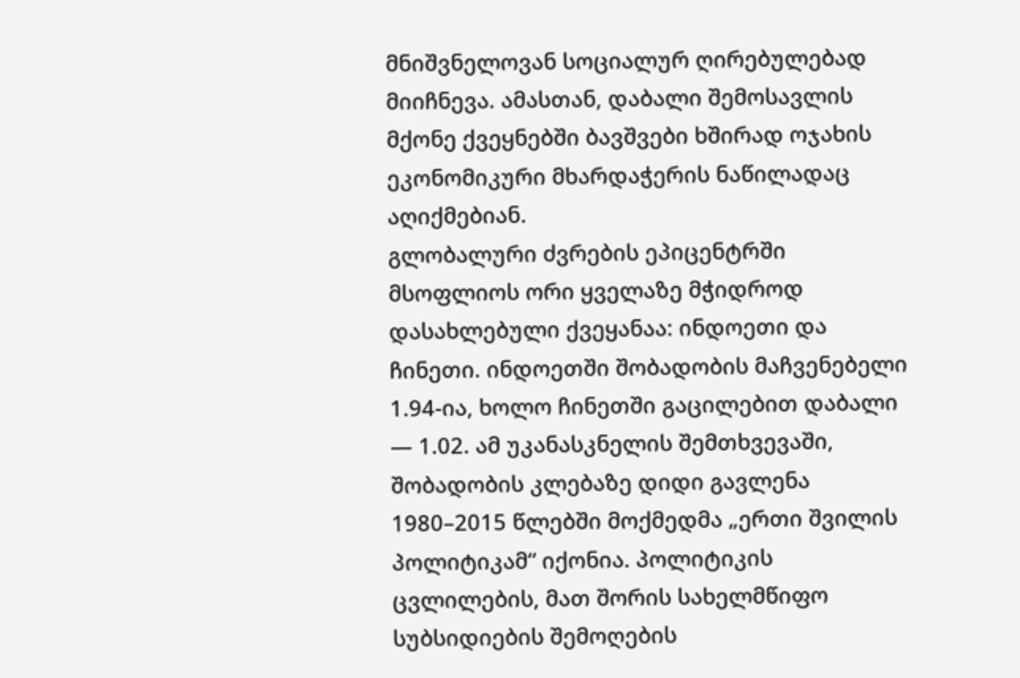მნიშვნელოვან სოციალურ ღირებულებად მიიჩნევა. ამასთან, დაბალი შემოსავლის მქონე ქვეყნებში ბავშვები ხშირად ოჯახის ეკონომიკური მხარდაჭერის ნაწილადაც აღიქმებიან.
გლობალური ძვრების ეპიცენტრში მსოფლიოს ორი ყველაზე მჭიდროდ დასახლებული ქვეყანაა: ინდოეთი და ჩინეთი. ინდოეთში შობადობის მაჩვენებელი 1.94-ია, ხოლო ჩინეთში გაცილებით დაბალი — 1.02. ამ უკანასკნელის შემთხვევაში, შობადობის კლებაზე დიდი გავლენა 1980–2015 წლებში მოქმედმა „ერთი შვილის პოლიტიკამ“ იქონია. პოლიტიკის ცვლილების, მათ შორის სახელმწიფო სუბსიდიების შემოღების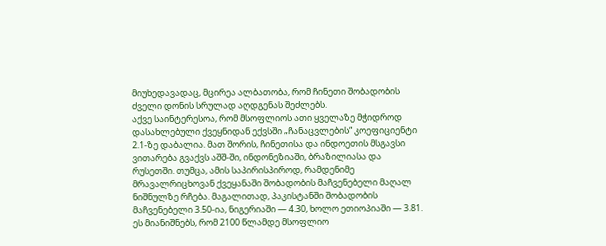მიუხედავადაც, მცირეა ალბათობა, რომ ჩინეთი შობადობის ძველი დონის სრულად აღდგენას შეძლებს.
აქვე საინტერესოა, რომ მსოფლიოს ათი ყველაზე მჭიდროდ დასახლებული ქვეყნიდან ექვსში „ჩანაცვლების“ კოეფიციენტი 2.1-ზე დაბალია. მათ შორის, ჩინეთისა და ინდოეთის მსგავსი ვითარება გვაქვს აშშ-ში, ინდონეზიაში, ბრაზილიასა და რუსეთში. თუმცა, ამის საპირისპიროდ, რამდენიმე მრავალრიცხოვან ქვეყანაში შობადობის მაჩვენებელი მაღალ ნიშნულზე რჩება. მაგალითად, პაკისტანში შობადობის მაჩვენებელი 3.50-ია, ნიგერიაში — 4.30, ხოლო ეთიოპიაში — 3.81. ეს მიანიშნებს, რომ 2100 წლამდე მსოფლიო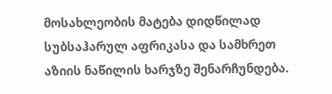მოსახლეობის მატება დიდწილად სუბსაჰარულ აფრიკასა და სამხრეთ აზიის ნაწილის ხარჯზე შენარჩუნდება.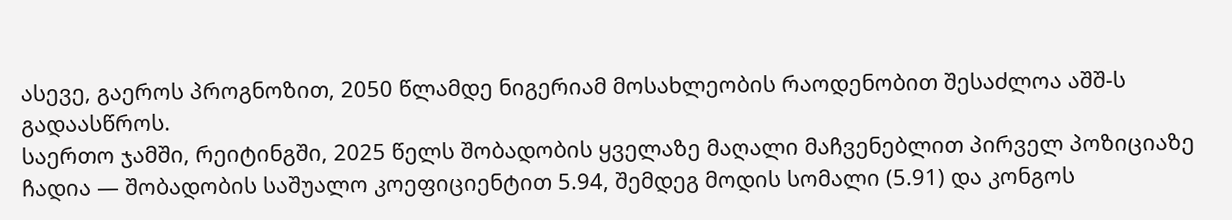ასევე, გაეროს პროგნოზით, 2050 წლამდე ნიგერიამ მოსახლეობის რაოდენობით შესაძლოა აშშ-ს გადაასწროს.
საერთო ჯამში, რეიტინგში, 2025 წელს შობადობის ყველაზე მაღალი მაჩვენებლით პირველ პოზიციაზე ჩადია — შობადობის საშუალო კოეფიციენტით 5.94, შემდეგ მოდის სომალი (5.91) და კონგოს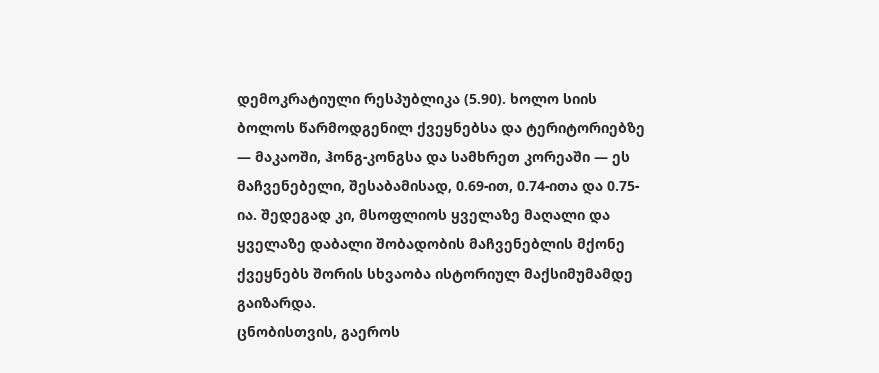დემოკრატიული რესპუბლიკა (5.90). ხოლო სიის ბოლოს წარმოდგენილ ქვეყნებსა და ტერიტორიებზე — მაკაოში, ჰონგ-კონგსა და სამხრეთ კორეაში — ეს მაჩვენებელი, შესაბამისად, 0.69-ით, 0.74-ითა და 0.75-ია. შედეგად კი, მსოფლიოს ყველაზე მაღალი და ყველაზე დაბალი შობადობის მაჩვენებლის მქონე ქვეყნებს შორის სხვაობა ისტორიულ მაქსიმუმამდე გაიზარდა.
ცნობისთვის, გაეროს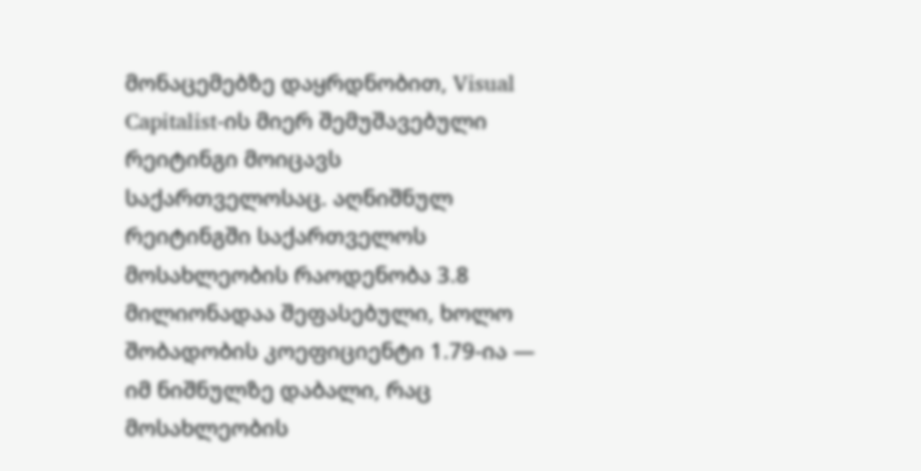მონაცემებზე დაყრდნობით, Visual Capitalist-ის მიერ შემუშავებული რეიტინგი მოიცავს საქართველოსაც. აღნიშნულ რეიტინგში საქართველოს მოსახლეობის რაოდენობა 3.8 მილიონადაა შეფასებული, ხოლო შობადობის კოეფიციენტი 1.79-ია — იმ ნიშნულზე დაბალი, რაც მოსახლეობის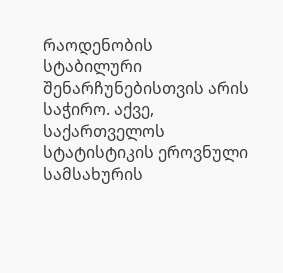რაოდენობის სტაბილური შენარჩუნებისთვის არის საჭირო. აქვე, საქართველოს სტატისტიკის ეროვნული სამსახურის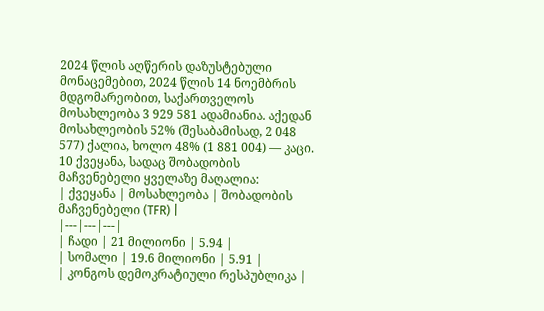2024 წლის აღწერის დაზუსტებული მონაცემებით, 2024 წლის 14 ნოემბრის მდგომარეობით, საქართველოს მოსახლეობა 3 929 581 ადამიანია. აქედან მოსახლეობის 52% (შესაბამისად, 2 048 577) ქალია, ხოლო 48% (1 881 004) — კაცი.
10 ქვეყანა, სადაც შობადობის მაჩვენებელი ყველაზე მაღალია:
| ქვეყანა | მოსახლეობა | შობადობის მაჩვენებელი (TFR) |
|---|---|---|
| ჩადი | 21 მილიონი | 5.94 |
| სომალი | 19.6 მილიონი | 5.91 |
| კონგოს დემოკრატიული რესპუბლიკა |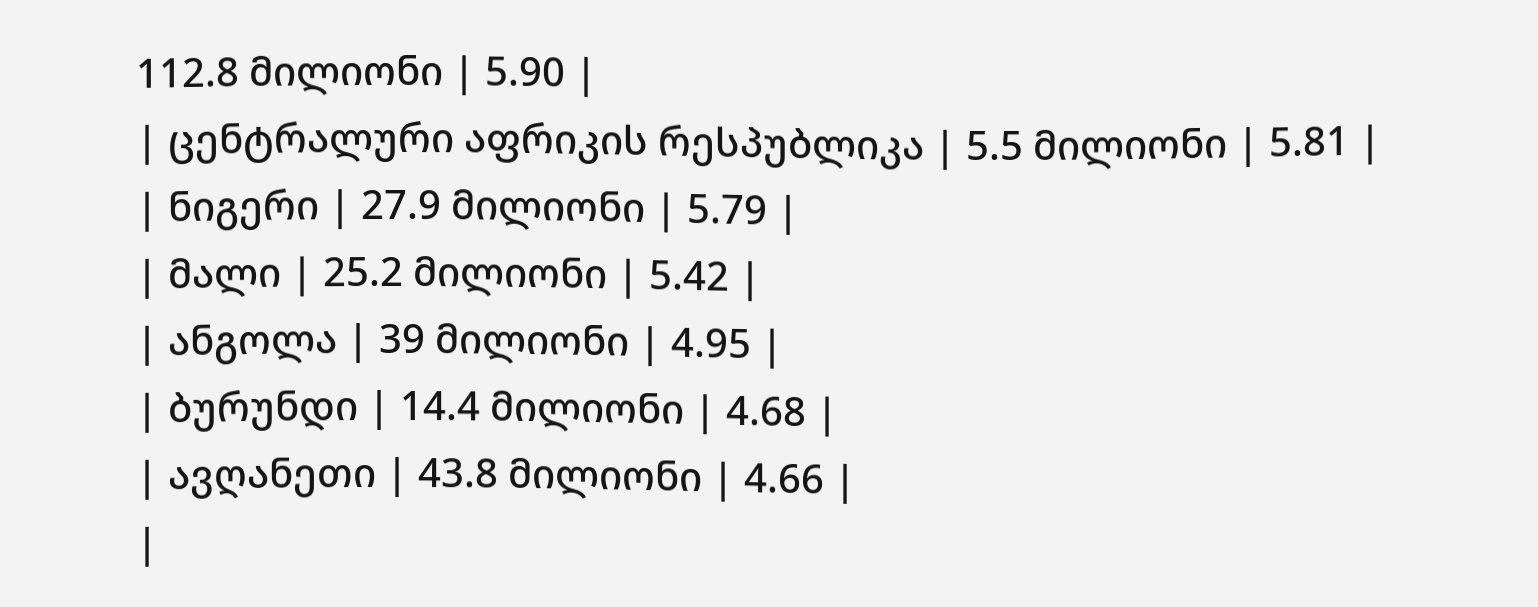112.8 მილიონი | 5.90 |
| ცენტრალური აფრიკის რესპუბლიკა | 5.5 მილიონი | 5.81 |
| ნიგერი | 27.9 მილიონი | 5.79 |
| მალი | 25.2 მილიონი | 5.42 |
| ანგოლა | 39 მილიონი | 4.95 |
| ბურუნდი | 14.4 მილიონი | 4.68 |
| ავღანეთი | 43.8 მილიონი | 4.66 |
|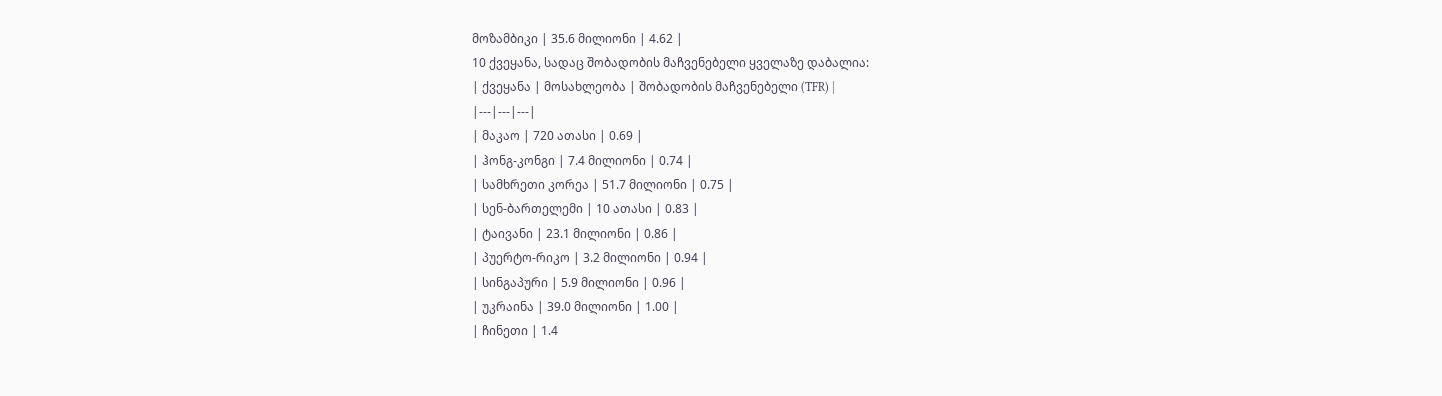მოზამბიკი | 35.6 მილიონი | 4.62 |
10 ქვეყანა, სადაც შობადობის მაჩვენებელი ყველაზე დაბალია:
| ქვეყანა | მოსახლეობა | შობადობის მაჩვენებელი (TFR) |
|---|---|---|
| მაკაო | 720 ათასი | 0.69 |
| ჰონგ-კონგი | 7.4 მილიონი | 0.74 |
| სამხრეთი კორეა | 51.7 მილიონი | 0.75 |
| სენ-ბართელემი | 10 ათასი | 0.83 |
| ტაივანი | 23.1 მილიონი | 0.86 |
| პუერტო-რიკო | 3.2 მილიონი | 0.94 |
| სინგაპური | 5.9 მილიონი | 0.96 |
| უკრაინა | 39.0 მილიონი | 1.00 |
| ჩინეთი | 1.4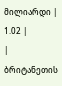მილიარდი | 1.02 |
| ბრიტანეთის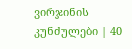ვირჯინის კუნძულები | 40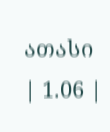ათასი | 1.06 |